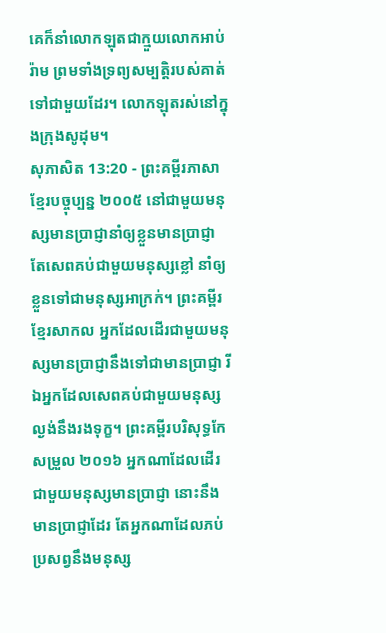គេក៏នាំលោកឡុតជាក្មួយលោកអាប់រ៉ាម ព្រមទាំងទ្រព្យសម្បត្តិរបស់គាត់ទៅជាមួយដែរ។ លោកឡុតរស់នៅក្នុងក្រុងសូដុម។
សុភាសិត 13:20 - ព្រះគម្ពីរភាសាខ្មែរបច្ចុប្បន្ន ២០០៥ នៅជាមួយមនុស្សមានប្រាជ្ញានាំឲ្យខ្លួនមានប្រាជ្ញា តែសេពគប់ជាមួយមនុស្សខ្លៅ នាំឲ្យខ្លួនទៅជាមនុស្សអាក្រក់។ ព្រះគម្ពីរខ្មែរសាកល អ្នកដែលដើរជាមួយមនុស្សមានប្រាជ្ញានឹងទៅជាមានប្រាជ្ញា រីឯអ្នកដែលសេពគប់ជាមួយមនុស្សល្ងង់នឹងរងទុក្ខ។ ព្រះគម្ពីរបរិសុទ្ធកែសម្រួល ២០១៦ អ្នកណាដែលដើរជាមួយមនុស្សមានប្រាជ្ញា នោះនឹងមានប្រាជ្ញាដែរ តែអ្នកណាដែលភប់ប្រសព្វនឹងមនុស្ស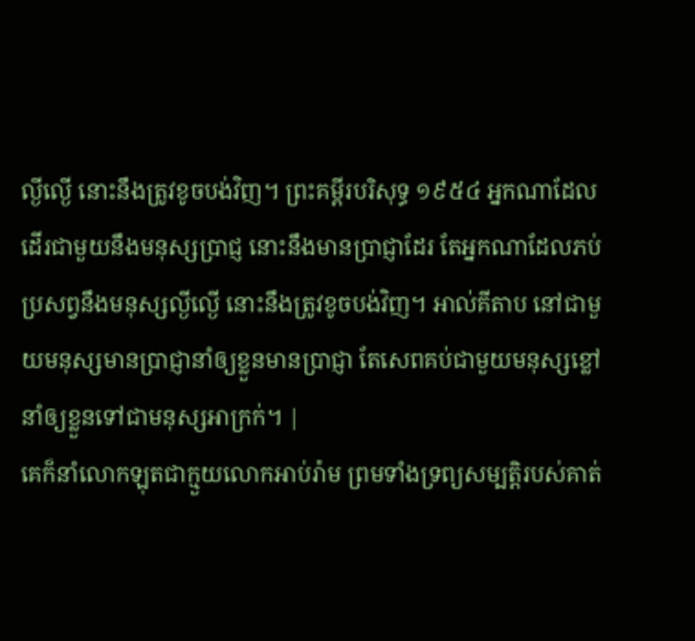ល្ងីល្ងើ នោះនឹងត្រូវខូចបង់វិញ។ ព្រះគម្ពីរបរិសុទ្ធ ១៩៥៤ អ្នកណាដែលដើរជាមួយនឹងមនុស្សប្រាជ្ញ នោះនឹងមានប្រាជ្ញាដែរ តែអ្នកណាដែលភប់ប្រសព្វនឹងមនុស្សល្ងីល្ងើ នោះនឹងត្រូវខូចបង់វិញ។ អាល់គីតាប នៅជាមួយមនុស្សមានប្រាជ្ញានាំឲ្យខ្លួនមានប្រាជ្ញា តែសេពគប់ជាមួយមនុស្សខ្លៅ នាំឲ្យខ្លួនទៅជាមនុស្សអាក្រក់។ |
គេក៏នាំលោកឡុតជាក្មួយលោកអាប់រ៉ាម ព្រមទាំងទ្រព្យសម្បត្តិរបស់គាត់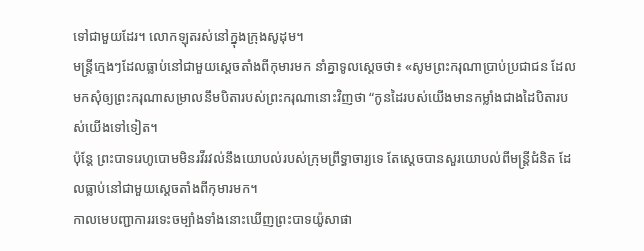ទៅជាមួយដែរ។ លោកឡុតរស់នៅក្នុងក្រុងសូដុម។
មន្ត្រីក្មេងៗដែលធ្លាប់នៅជាមួយស្ដេចតាំងពីកុមារមក នាំគ្នាទូលស្ដេចថា៖ «សូមព្រះករុណាប្រាប់ប្រជាជន ដែលមកសុំឲ្យព្រះករុណាសម្រាលនឹមបិតារបស់ព្រះករុណានោះវិញថា “កូនដៃរបស់យើងមានកម្លាំងជាងដៃបិតារបស់យើងទៅទៀត។
ប៉ុន្តែ ព្រះបាទរេហូបោមមិនរវីរវល់នឹងយោបល់របស់ក្រុមព្រឹទ្ធាចារ្យទេ តែស្ដេចបានសួរយោបល់ពីមន្ត្រីជំនិត ដែលធ្លាប់នៅជាមួយស្ដេចតាំងពីកុមារមក។
កាលមេបញ្ជាការរទេះចម្បាំងទាំងនោះឃើញព្រះបាទយ៉ូសាផា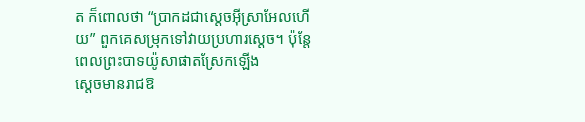ត ក៏ពោលថា “ប្រាកដជាស្ដេចអ៊ីស្រាអែលហើយ” ពួកគេសម្រុកទៅវាយប្រហារស្ដេច។ ប៉ុន្តែ ពេលព្រះបាទយ៉ូសាផាតស្រែកឡើង
ស្ដេចមានរាជឱ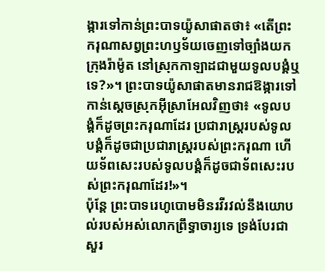ង្ការទៅកាន់ព្រះបាទយ៉ូសាផាតថា៖ «តើព្រះករុណាសព្វព្រះហឫទ័យចេញទៅច្បាំងយកក្រុងរ៉ាម៉ូត នៅស្រុកកាឡាដជាមួយទូលបង្គំឬទេ?»។ ព្រះបាទយ៉ូសាផាតមានរាជឱង្ការទៅកាន់ស្ដេចស្រុកអ៊ីស្រាអែលវិញថា៖ «ទូលបង្គំក៏ដូចព្រះករុណាដែរ ប្រជារាស្ត្ររបស់ទូលបង្គំក៏ដូចជាប្រជារាស្ត្ររបស់ព្រះករុណា ហើយទ័ពសេះរបស់ទូលបង្គំក៏ដូចជាទ័ពសេះរបស់ព្រះករុណាដែរ!»។
ប៉ុន្តែ ព្រះបាទរេហូបោមមិនរវីរវល់នឹងយោបល់របស់អស់លោកព្រឹទ្ធាចារ្យទេ ទ្រង់បែរជាសួរ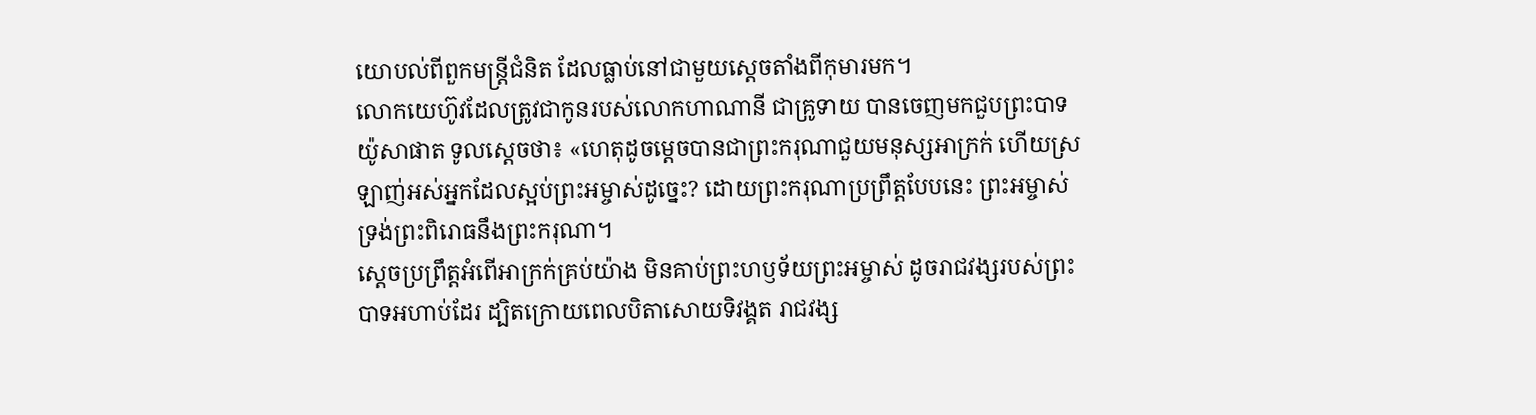យោបល់ពីពួកមន្ត្រីជំនិត ដែលធ្លាប់នៅជាមួយស្ដេចតាំងពីកុមារមក។
លោកយេហ៊ូវដែលត្រូវជាកូនរបស់លោកហាណានី ជាគ្រូទាយ បានចេញមកជួបព្រះបាទយ៉ូសាផាត ទូលស្ដេចថា៖ «ហេតុដូចម្ដេចបានជាព្រះករុណាជួយមនុស្សអាក្រក់ ហើយស្រឡាញ់អស់អ្នកដែលស្អប់ព្រះអម្ចាស់ដូច្នេះ? ដោយព្រះករុណាប្រព្រឹត្តបែបនេះ ព្រះអម្ចាស់ទ្រង់ព្រះពិរោធនឹងព្រះករុណា។
ស្ដេចប្រព្រឹត្តអំពើអាក្រក់គ្រប់យ៉ាង មិនគាប់ព្រះហឫទ័យព្រះអម្ចាស់ ដូចរាជវង្សរបស់ព្រះបាទអហាប់ដែរ ដ្បិតក្រោយពេលបិតាសោយទិវង្គត រាជវង្ស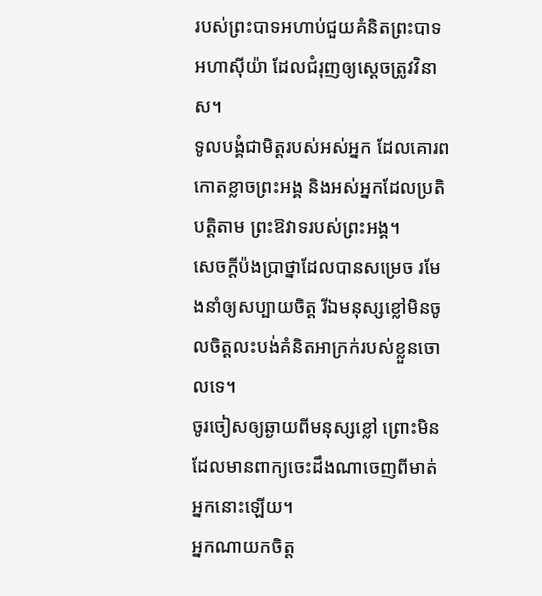របស់ព្រះបាទអហាប់ជួយគំនិតព្រះបាទអហាស៊ីយ៉ា ដែលជំរុញឲ្យស្ដេចត្រូវវិនាស។
ទូលបង្គំជាមិត្តរបស់អស់អ្នក ដែលគោរពកោតខ្លាចព្រះអង្គ និងអស់អ្នកដែលប្រតិបត្តិតាម ព្រះឱវាទរបស់ព្រះអង្គ។
សេចក្ដីប៉ងប្រាថ្នាដែលបានសម្រេច រមែងនាំឲ្យសប្បាយចិត្ត រីឯមនុស្សខ្លៅមិនចូលចិត្តលះបង់គំនិតអាក្រក់របស់ខ្លួនចោលទេ។
ចូរចៀសឲ្យឆ្ងាយពីមនុស្សខ្លៅ ព្រោះមិនដែលមានពាក្យចេះដឹងណាចេញពីមាត់អ្នកនោះឡើយ។
អ្នកណាយកចិត្ត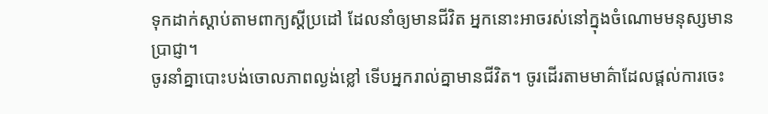ទុកដាក់ស្ដាប់តាមពាក្យស្ដីប្រដៅ ដែលនាំឲ្យមានជីវិត អ្នកនោះអាចរស់នៅក្នុងចំណោមមនុស្សមានប្រាជ្ញា។
ចូរនាំគ្នាបោះបង់ចោលភាពល្ងង់ខ្លៅ ទើបអ្នករាល់គ្នាមានជីវិត។ ចូរដើរតាមមាគ៌ាដែលផ្ដល់ការចេះ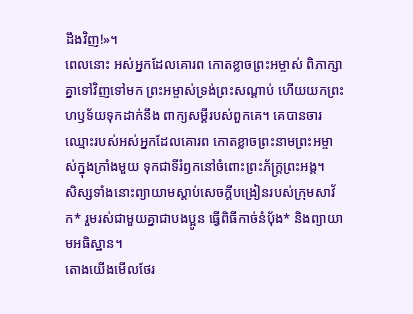ដឹងវិញ!»។
ពេលនោះ អស់អ្នកដែលគោរព កោតខ្លាចព្រះអម្ចាស់ ពិភាក្សាគ្នាទៅវិញទៅមក ព្រះអម្ចាស់ទ្រង់ព្រះសណ្ដាប់ ហើយយកព្រះហឫទ័យទុកដាក់នឹង ពាក្យសម្ដីរបស់ពួកគេ។ គេបានចារឈ្មោះរបស់អស់អ្នកដែលគោរព កោតខ្លាចព្រះនាមព្រះអម្ចាស់ក្នុងក្រាំងមួយ ទុកជាទីរំឭកនៅចំពោះព្រះភ័ក្ត្រព្រះអង្គ។
សិស្សទាំងនោះព្យាយាមស្ដាប់សេចក្ដីបង្រៀនរបស់ក្រុមសាវ័ក* រួមរស់ជាមួយគ្នាជាបងប្អូន ធ្វើពិធីកាច់នំប៉័ង* និងព្យាយាមអធិស្ឋាន។
តោងយើងមើលថែរ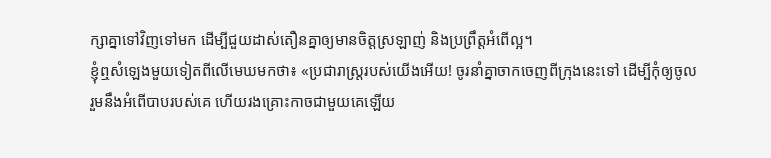ក្សាគ្នាទៅវិញទៅមក ដើម្បីជួយដាស់តឿនគ្នាឲ្យមានចិត្តស្រឡាញ់ និងប្រព្រឹត្តអំពើល្អ។
ខ្ញុំឮសំឡេងមួយទៀតពីលើមេឃមកថា៖ «ប្រជារាស្ត្ររបស់យើងអើយ! ចូរនាំគ្នាចាកចេញពីក្រុងនេះទៅ ដើម្បីកុំឲ្យចូលរួមនឹងអំពើបាបរបស់គេ ហើយរងគ្រោះកាចជាមួយគេឡើយ